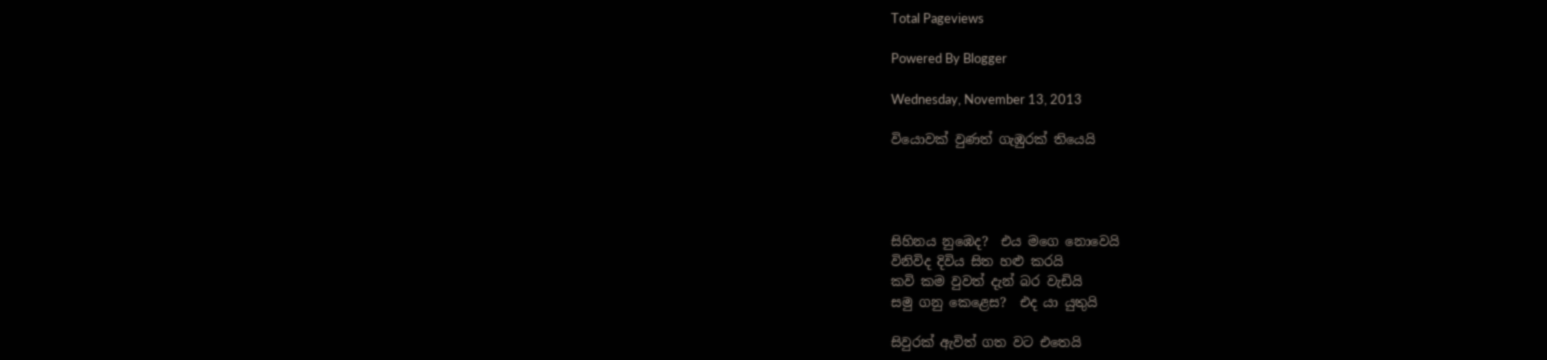Total Pageviews

Powered By Blogger

Wednesday, November 13, 2013

වියොවක් වුණත් ගැඹුරක් තියෙයි




සිහිනය නුඹෙද?  එය මගෙ නොවෙයි
විනිවිද දිවිය සිත හළු කරයි
කවි කම වුවත් දැන් බර වැඩියි
සමු ගනු කෙළෙස?  එද යා යුතුයි

සිවුරක් ඇවිත් ගත වට එතෙයි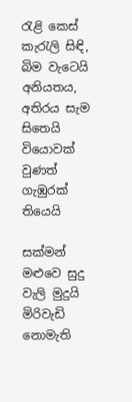රැළි කෙස් කැරැලි සිඳි, බිම වැටෙයි
අනියතය, අතිරය සැම සිතෙයි
වියොවක් වුණත් ගැඹුරක් තියෙයි

සක්මන් මළුවෙ සුදු වැලි මුදුයි
මිරිවැඩි නොමැති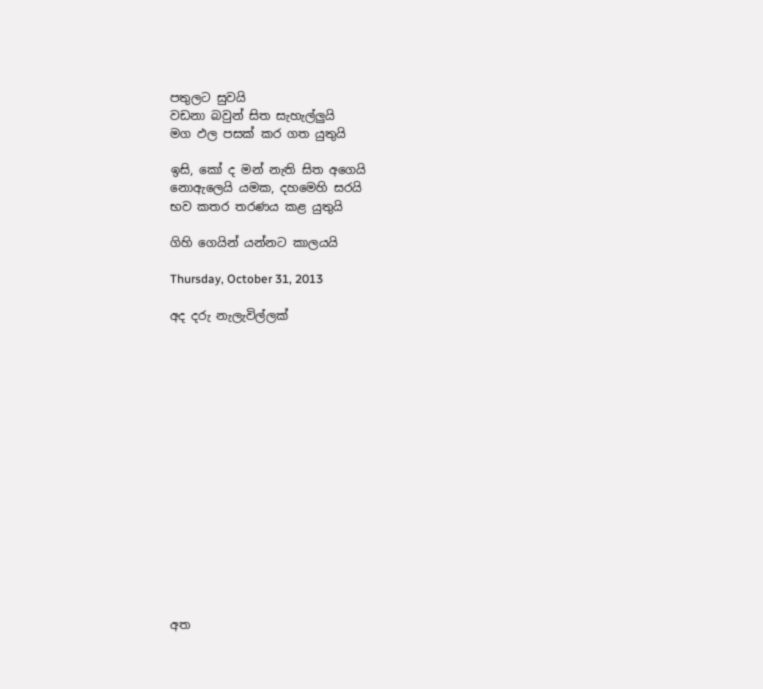පතුලට සුවයි
වඩනා බවුන් සිත සැහැල්ලුයි
මග ඵල පසක් කර ගත යුතුයි

ඉසි, කෝ ද මන් නැති සිත අගෙයි
නොඇලෙයි යමක, දහමෙහි සරයි
භව කතර තරණය කළ යුතුයි

ගිහි ගෙයින් යන්නට කාලයයි

Thursday, October 31, 2013

අද දරු නැලැවිල්ලක්
















අත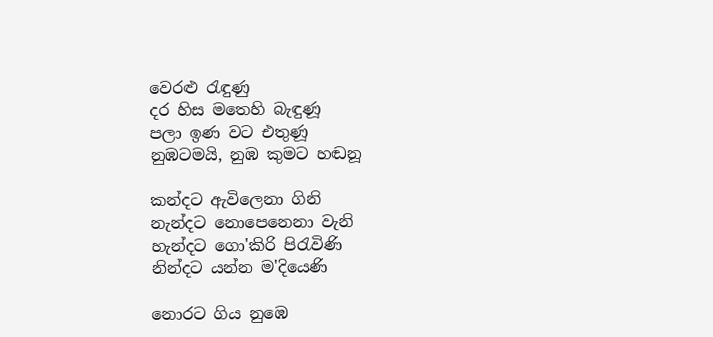වෙරළු රැඳුණු
දර හිස මතෙහි බැඳුණූ
පලා ඉණ වට එතුණූ
නුඹටමයි, නුඹ කුමට හඬනූ

කන්දට ඇවිලෙනා ගිනි
නැන්දට නොපෙනෙනා වැනි
හැන්දට ගො'කිරි පිරැවිණි
නින්දට යන්න ම'දියෙණි

නොරට ගිය නුඹෙ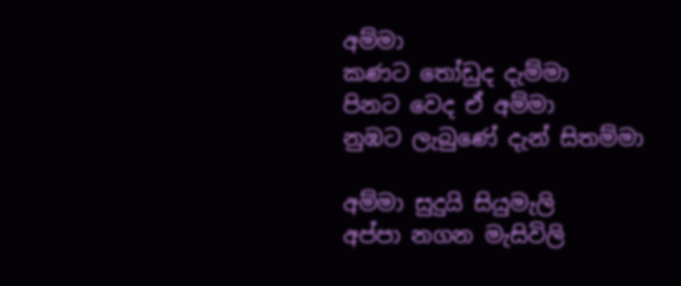අම්මා
කණට තෝඩුද දැම්මා
පිනට වෙද ඒ අම්මා
නුඹට ලැබුණේ දැන් සිතම්මා

අම්මා සුදුයි සියුමැලි
අප්පා නගන මැසිවිලි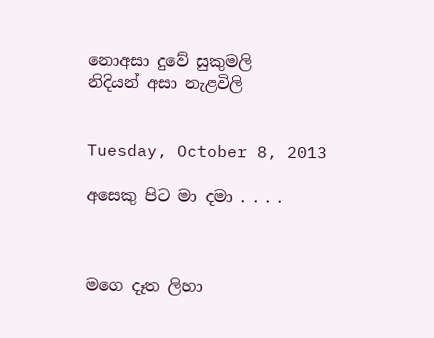නොඅසා දුවේ සුකුමලි
නිදියන් අසා නැළවිලි


Tuesday, October 8, 2013

අසෙකු පිට මා දමා . . . .



මගෙ දෑත ලිහා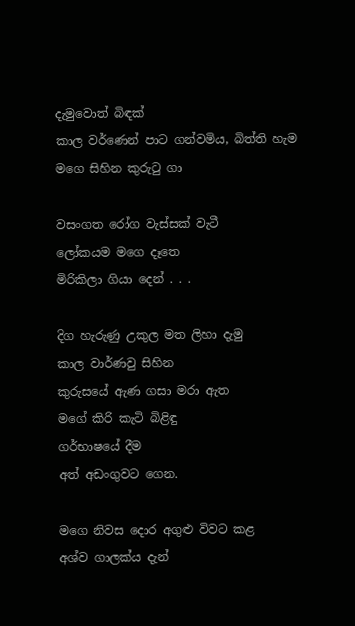දැමුවොත් බිඳක්
කාල වර්ණෙන් පාට ගන්වමිය, බිත්ති හැම
මගෙ සිහින කුරුටු ගා

වසංගත රෝග වැස්සක් වැටී
ලෝකයම මගෙ දෑතෙ
මිරිකිලා ගියා දෙන් . . .

දිග හැරුණු උකුල මත ලිහා දැමු
කාල වාර්ණවු සිහින
කුරුසයේ ඇණ ගසා මරා ඇත
මගේ කිරි කැටි බිළිඳු
ගර්භාෂයේ දීම
අත් අඩංගුවට ගෙන.

මගෙ නිවස දොර අගුළු විවට කළ
අශ්ව ගාලක්ය දැන්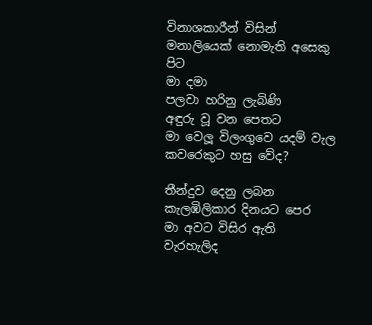විනාශකාරීන් විසින්
මනාලියෙක් නොමැති අසෙකු පිට
මා දමා
පලවා හරිනු ලැබිණි
අඳුරු වූ වන පෙතට
මා වෙලූ විලංගුවෙ යදම් වැල
කවරෙකුට හසු වේද?

තීන්දුව දෙනු ලබන
කැලඹිලිකාර දිනයට පෙර
මා අවට විසිර ඇති
වැරහැලිද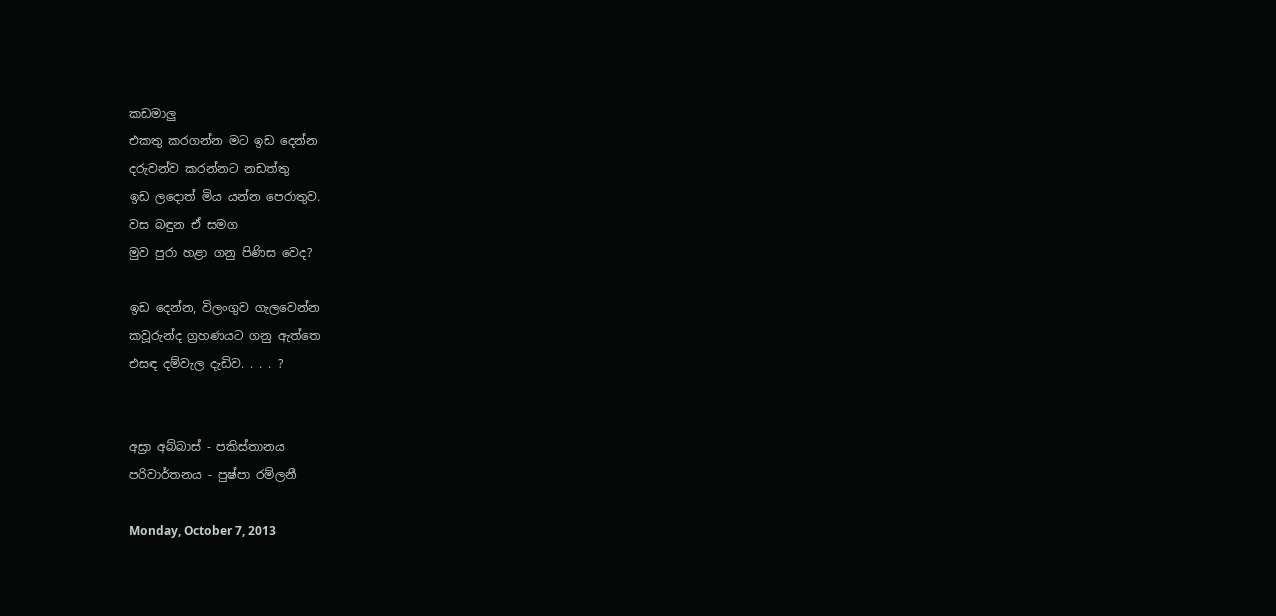කඩමාලු
එකතු කරගන්න මට ඉඩ දෙන්න
දරුවන්ව කරන්නට නඩත්තු
ඉඩ ලදොත් මිය යන්න පෙරාතුව.
වස බඳුන ඒ සමග
මුව පුරා හළා ගනු පිණිස වෙද?

ඉඩ දෙන්න, විලංගුව ගැලවෙන්න
කවූරුන්ද ග්‍රහණයට ගනු ඇත්තෙ
එසඳ දම්වැල දැඩිව. . . . ?


අස්‍රා අබ්බාස් - පකිස්තානය
පරිවාර්තනය - පුෂ්පා රම්ලනී

Monday, October 7, 2013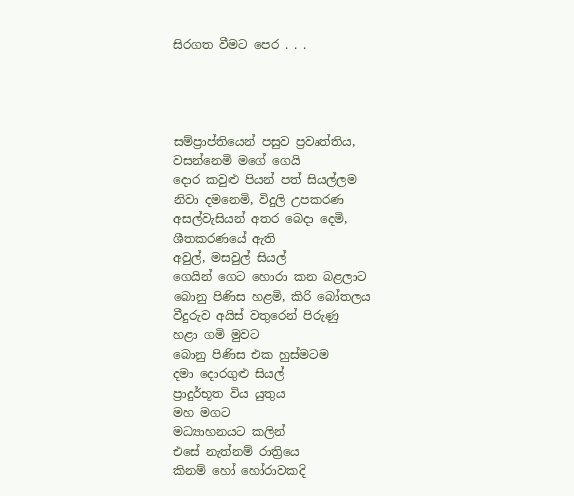සිරගත වීමට පෙර . . .




සම්ප්‍රාප්තියෙන් පසුව ප්‍රවෘත්තිය,
වසන්නෙමි මගේ ගෙයි
දොර කවුළු පියන් පත් සියල්ලම
නිවා දමනෙමි, විදුලි උපකරණ
අසල්වැසියන් අතර බෙදා දෙමි,
ශීතකරණයේ ඇති
අවුල්, මසවුල් සියල්
ගෙයින් ගෙට හොරා කන බළලාට
බොනු පිණිස හළමි, කිරි බෝතලය
වීදුරුව අයිස් වතුරෙන් පිරුණු
හළා ගමි මුවට
බොනු පිණිස එක හුස්මටම
දමා දොරගුළු සියල්
ප්‍රාදුර්භූත විය යුතුය
මහ මගට
මධ්‍යාහනයට කලින්
එසේ නැත්නම් රාත්‍රියෙ
කිනම් හෝ හෝරාවකදි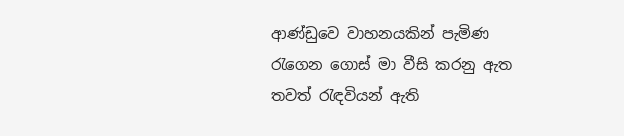ආණ්ඩුවෙ වාහනයකින් පැමිණ
රැගෙන ගොස් මා වීසි කරනු ඇත
තවත් රැඳවියන් ඇති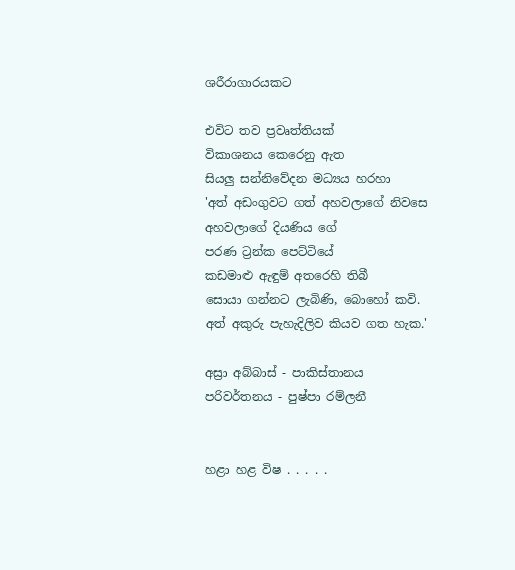ශරීරාගාරයකට

එවිට තව ප්‍රවෘත්තියක්
විකාශනය කෙරෙනු ඇත
සියලු සන්නිවේදන මධ්‍යය හරහා
'අත් අඩංගුවට ගත් අහවලාගේ නිවසෙ
අහවලාගේ දියණිය ගේ
පරණ ට්‍රන්ක පෙට්ටියේ
කඩමාළු ඇඳුම් අතරෙහි තිබී
සොයා ගන්නට ලැබිණි, බොහෝ කවි.
අත් අකුරු පැහැදිලිව කියව ගත හැක.'

අස්‍රා අබ්බාස් - පාකිස්තානය
පරිවර්තනය - පුෂ්පා රම්ලනී


හළා හළ විෂ . . . . .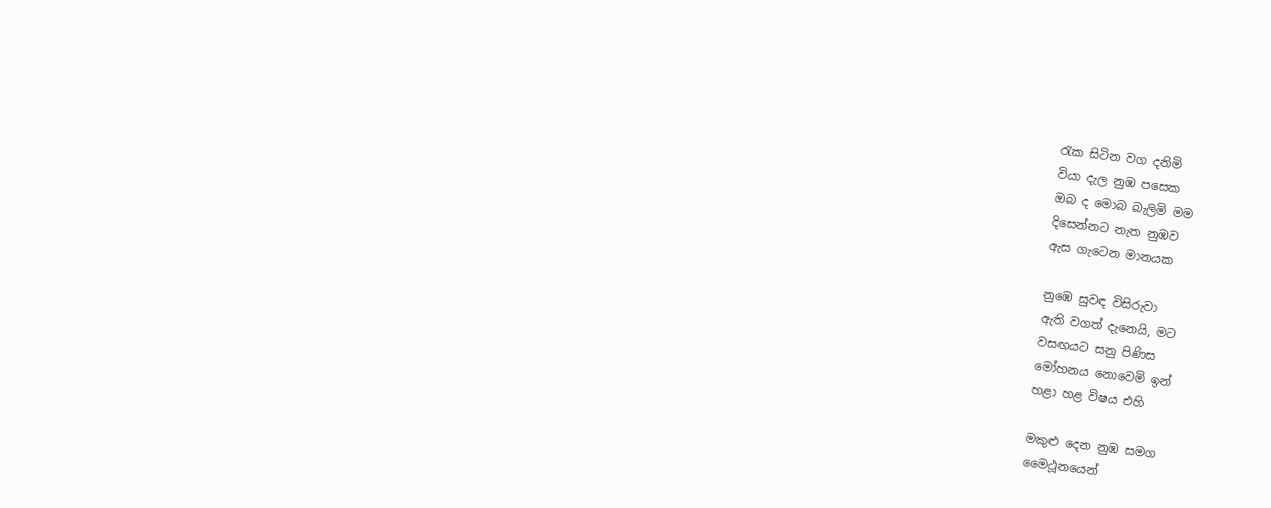රැක සිටින වග දනිමි
වියා දැල නුඹ පසෙක
ඔබ ද මොබ බැලිමි මම
දිසෙන්නට නැත නුඹව
ඇස ගැටෙන මානයක

නුඹෙ සුවඳ විසිරුවා
ඇති වගත් දැනෙයි, මට
වසඟයට සනු පිණිස
මෝහනය නොවෙමි ඉන්
හළා හළ විෂය එහි

මකුළු දෙන නුඹ සමග
මෛථූනයෙන්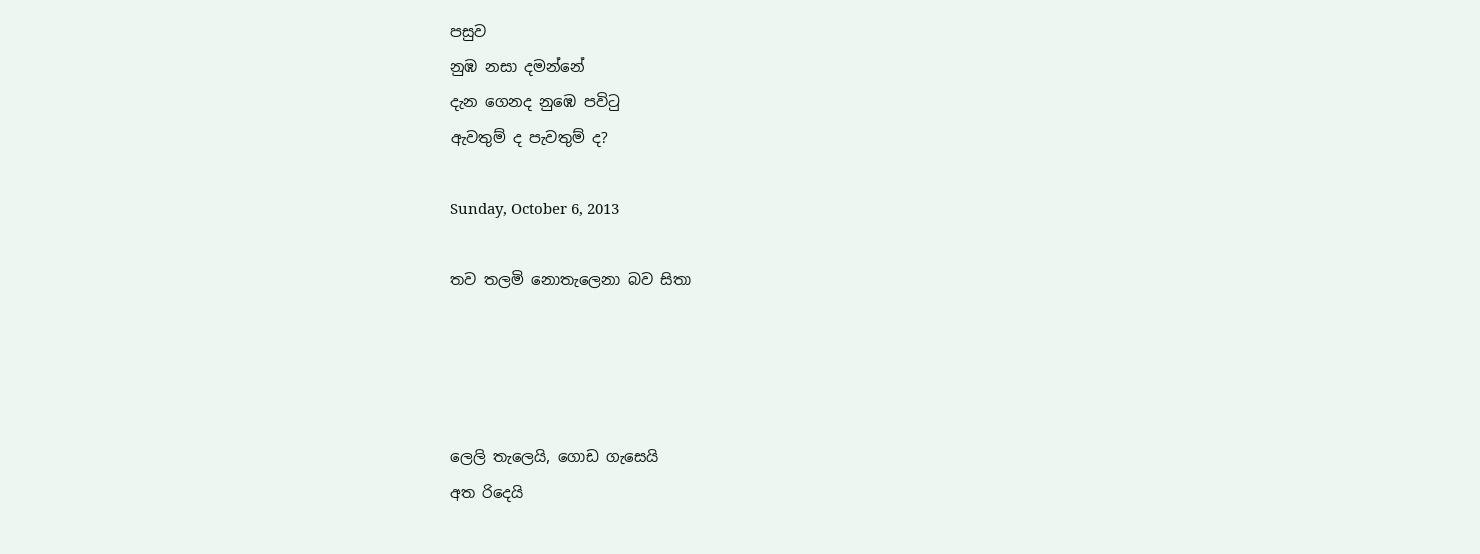පසුව
නුඹ නසා දමන්නේ
දැන ගෙනද නුඹෙ පවිටු
ඇවතුම් ද පැවතුම් ද?

Sunday, October 6, 2013

තව තලමි නොතැලෙනා බව සිතා




ලෙලි තැලෙයි, ගොඩ ගැසෙයි
අත රිදෙයි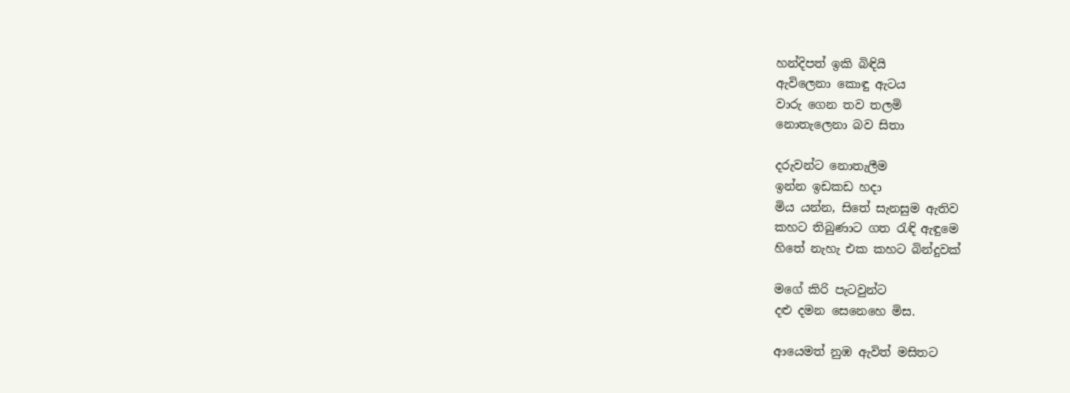හන්දිපත් ඉකි බිඳියි
ඇවිලෙනා කොඳු ඇටය
වාරු ගෙන තව තලමි
නොතැලෙනා බව සිතා

දරුවන්ට නොතැලීම
ඉන්න ඉඩකඩ හදා
මිය යන්න, සිතේ සැනසුම ඇතිව
කහට තිබුණාට ගත රැඳි ඇඳුමෙ
හිතේ නැහැ එක කහට බින්දුවක්

මගේ කිරි පැටවුන්ට
දළු දමන සෙනෙහෙ මිස.

ආයෙමත් නුඹ ඇවිත් මසිතට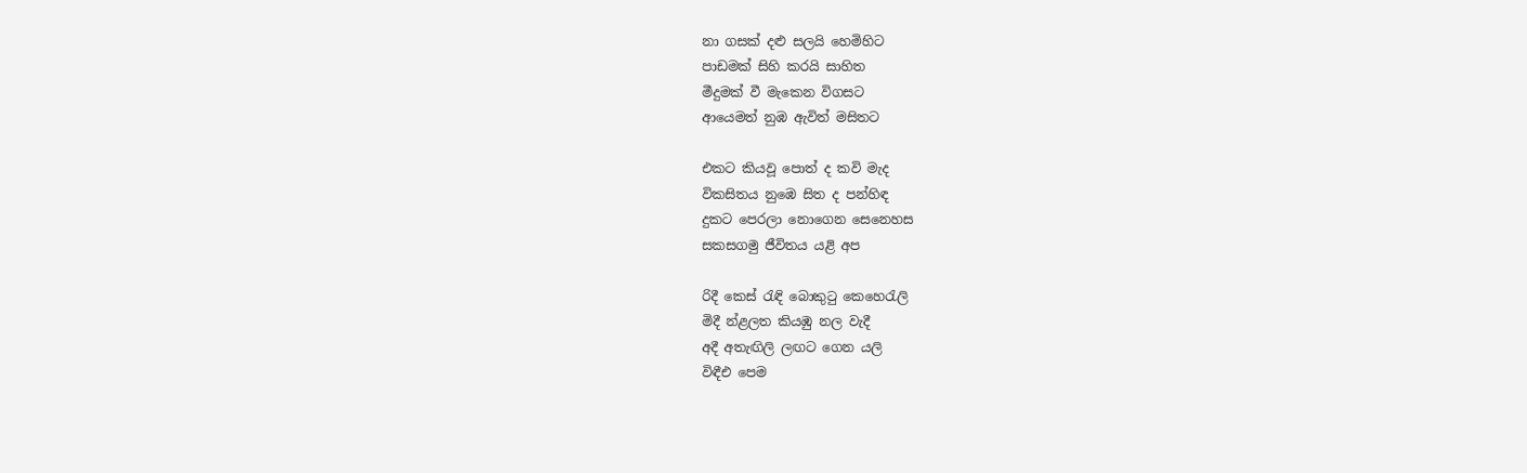නා ගසක් දළු සලයි හෙමිහිට
පාඩමක් සිහි කරයි සාහිත
මීදුමක් වී මැකෙන විගසට
ආයෙමත් නුඹ ඇවිත් මසිතට

එකට කියවූ පොත් ද කවි මැද
විකසිතය නුඹෙ සිත ද පන්හිඳ
දුකට පෙරලා නොගෙන සෙනෙහස
සකසගමු ජීවිතය යළි අප

රිදී කෙස් රැඳි බොකුටු කෙහෙරැලි
මිදී න්ළලත කියඹු නල වැදී
අදී අතැඟිලි ලඟට ගෙන යලි
විඳීඑ පෙම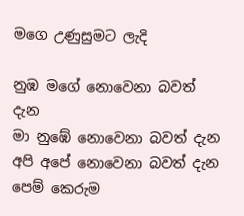මගෙ උණුසුමට ලැදි

නුඹ මගේ නොවෙනා බවත් දැන
මා නුඹේ නොවෙනා බවත් දැන
අපි අපේ නොවෙනා බවත් දැන
පෙම් කෙරුම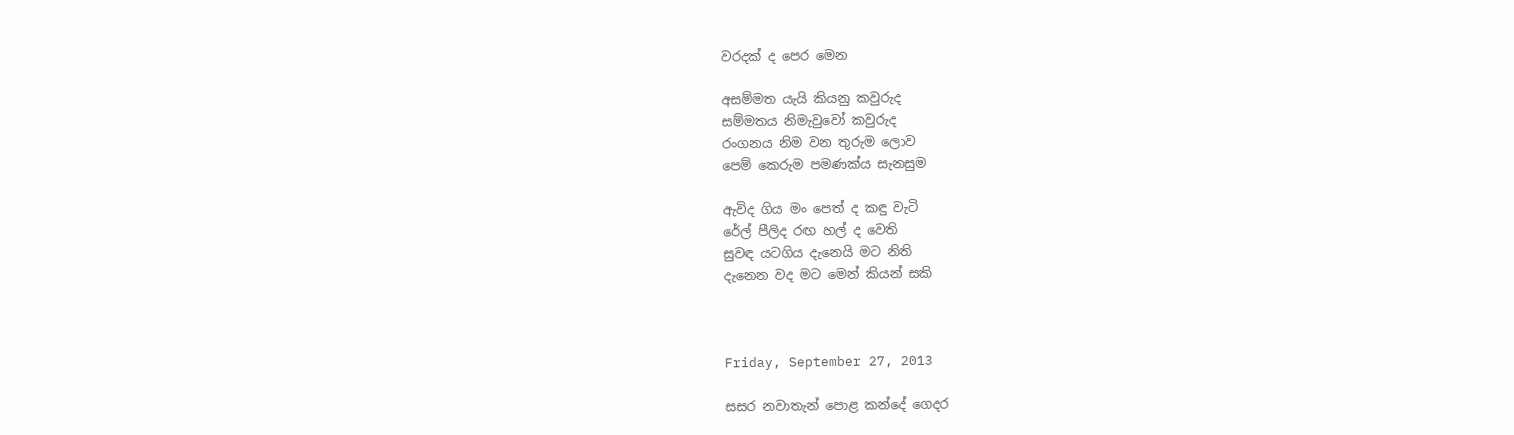වරදක් ද පෙර මෙන

අසම්මත යැයි කියනු කවුරුද
සම්මතය නිමැවුවෝ කවුරුද
රංගනය නිම වන තුරුම ලොව
පෙම් කෙරුම පමණක්ය සැනසුම

ඇවිද ගිය මං පෙත් ද කඳු වැටි
රේල් පීලිද රඟ හල් ද වෙති
සුවඳ යටගිය දැනෙයි මට නිති
දැනෙන වද මට මෙන් කියන් සකි



Friday, September 27, 2013

සසර නවාතැන් පොළ කන්දේ ගෙදර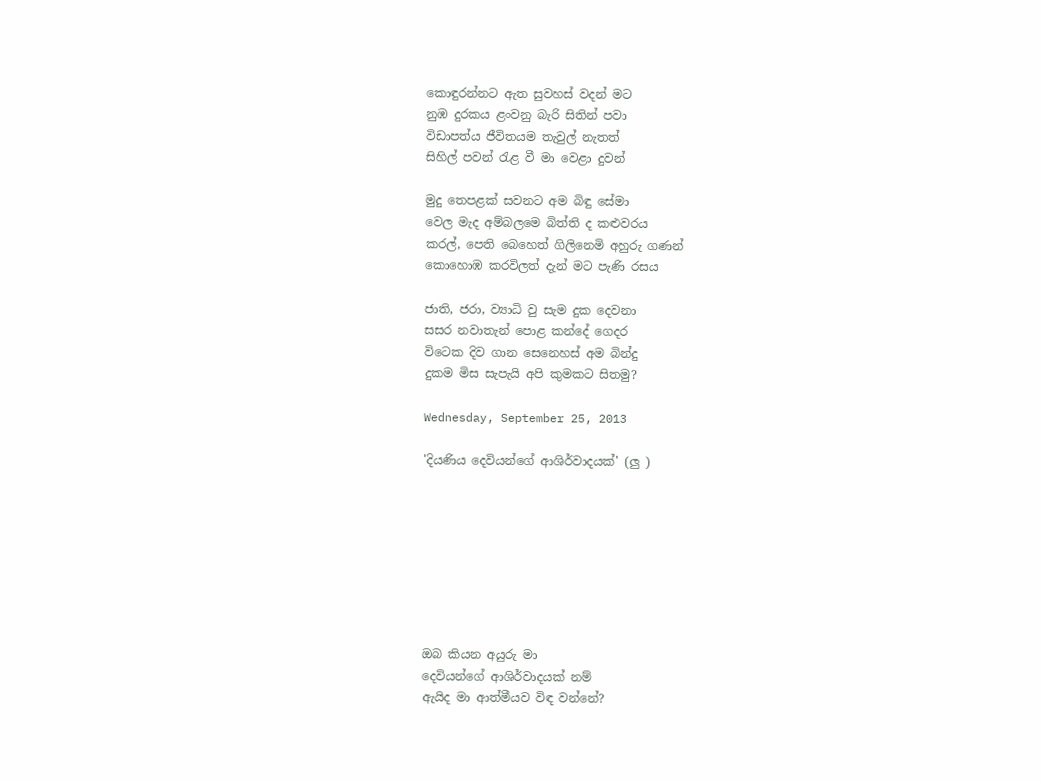කොඳුරන්නට ඇත සුවහස් වදන් මට
නුඹ දුරකය ළංවනු බැරි සිතින් පවා
විඩාපත්ය ජීවිතයම තැවුල් නැතත්
සිහිල් පවන් රැළ වී මා වෙළා දුවන්

මුදු තෙපළක් සවනට අම බිඳු සේමා
වෙල මැද අම්බලමෙ බිත්ති ද කළුවරය
කරල්, පෙති බෙහෙත් ගිලිනෙමි අහුරු ගණන්
කොහොඹ කරවිලත් දැන් මට පැණි රසය

ජාති, ජරා, ව්‍යාධි වු සැම දුක දෙවනා
සසර නවාතැන් පොළ කන්දේ ගෙදර
විටෙක දිව ගාන සෙනෙහස් අම බින්දු
දුකම මිස සැපැයි අපි කුමකට සිතමු?

Wednesday, September 25, 2013

'දියණිය දෙවියන්ගේ ආශිර්වාදයක්' (ලු )








ඔබ කියන අයුරු මා
දෙවියන්ගේ ආශිර්වාදයක් නම්
ඇයිද මා ආත්මීයව විඳ වන්නේ?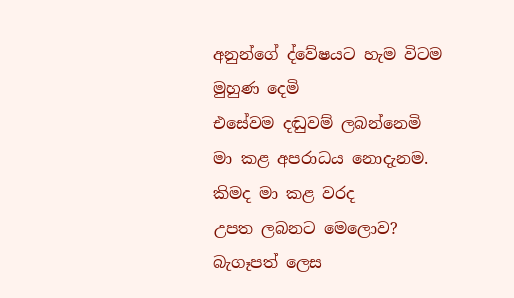අනුන්ගේ ද්වේෂයට හැම විටම
මුහුණ දෙමි
එසේවම දඬුවම් ලබන්නෙමි
මා කළ අපරාධය නොදැනම.
කිමද මා කළ වරද
උපත ලබනට මෙලොව?
බැගෑපත් ලෙස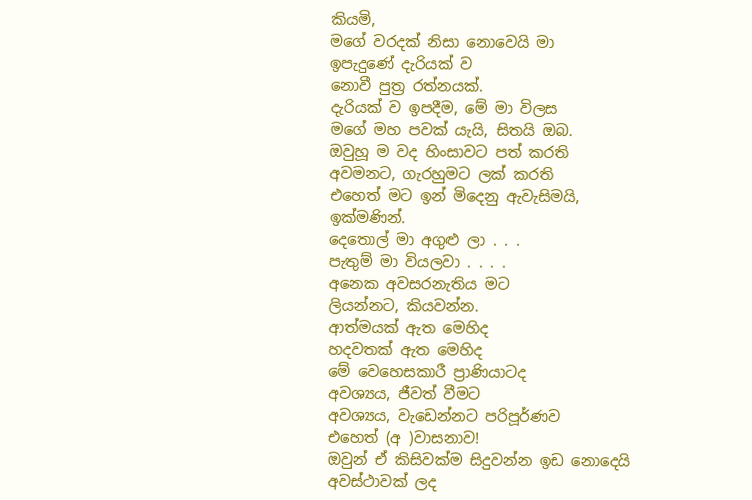කියමි,
මගේ වරදක් නිසා නොවෙයි මා
ඉපැදුණේ දැරියක් ව
නොවී පුත්‍ර රත්නයක්.
දැරියක් ව ඉපදීම, මේ මා විලස
මගේ මහ පවක් යැයි, සිතයි ඔබ.
ඔවුහූ ම වද හිංසාවට පත් කරති
අවමනට, ගැරහුමට ලක් කරති
එහෙත් මට ඉන් මිදෙනු ඇවැසිමයි, ඉක්මණින්.
දෙතොල් මා අගුළු ලා . . .
පැතුම් මා වියලවා . . . .
අනෙක අවසරනැතිය මට
ලියන්නට, කියවන්න.
ආත්මයක් ඇත මෙහිද
හදවතක් ඇත මෙහිද
මේ වෙහෙසකාරී ප්‍රාණියාටද
අවශ්‍යය, ජීවත් වීමට
අවශ්‍යය, වැඩෙන්නට පරිපූර්ණව
එහෙත් (අ )වාසනාව!
ඔවුන් ඒ කිසිවක්ම සිදුවන්න ඉඩ නොදෙයි
අවස්ථාවක් ලද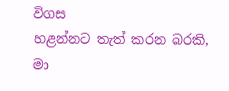විගස
හළන්නට තැත් කරන බරකි, මා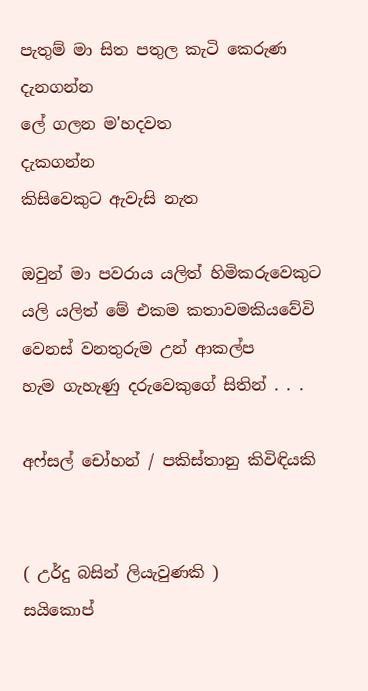පැතුම් මා සිත පතුල කැටි කෙරුණ
දැනගන්න
ලේ ගලන ම'හදවත
දැකගන්න
කිසිවෙකුට ඇවැසි නැත

ඔවුන් මා පවරාය යලිත් හිමිකරුවෙකුට
යලි යලිත් මේ එකම කතාවමකියවේවි
වෙනස් වනතුරුම උන් ආකල්ප
හැම ගැහැණු දරුවෙකුගේ සිතින් . . .

අෆ්සල් චෝහන් / පකිස්තානු කිවිඳියකි


( උර්දු බසින් ලියැවුණකි )
සයිකොප්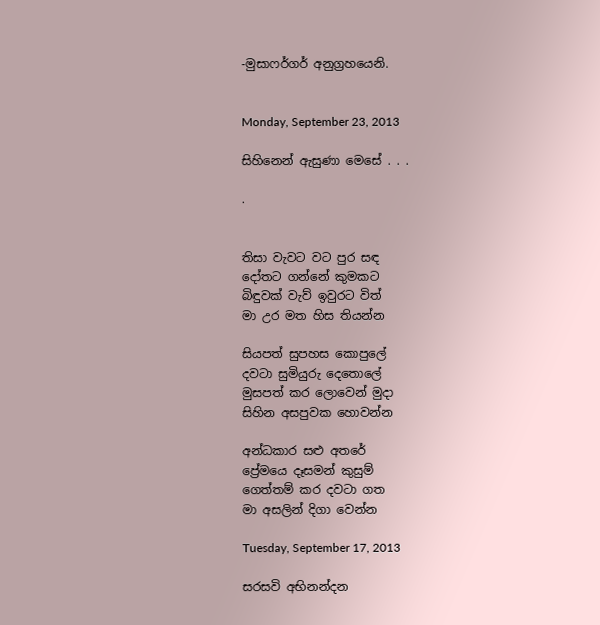-මුසාෆර්ගර් අනුග්‍රහයෙනි.


Monday, September 23, 2013

සිහිනෙන් ඇසුණා මෙසේ . . .

.


තිසා වැවට වට පුර සඳ
දෝතට ගන්නේ කුමකට
බිඳුවක් වැව් ඉවුරට විත්
මා උර මත හිස තියන්න

සියපත් සුපහස කොපුලේ
දවටා සුමියුරු දෙතොලේ
මුසපත් කර ලොවෙන් මුදා
සිහින අසපුවක හොවන්න

අන්ධකාර සළු අතරේ
ප්‍රේමයෙ දෑසමන් කුසුම්
ගෙත්තම් කර දවටා ගත
මා අසලින් දිගා වෙන්න

Tuesday, September 17, 2013

සරසවි අභිනන්දන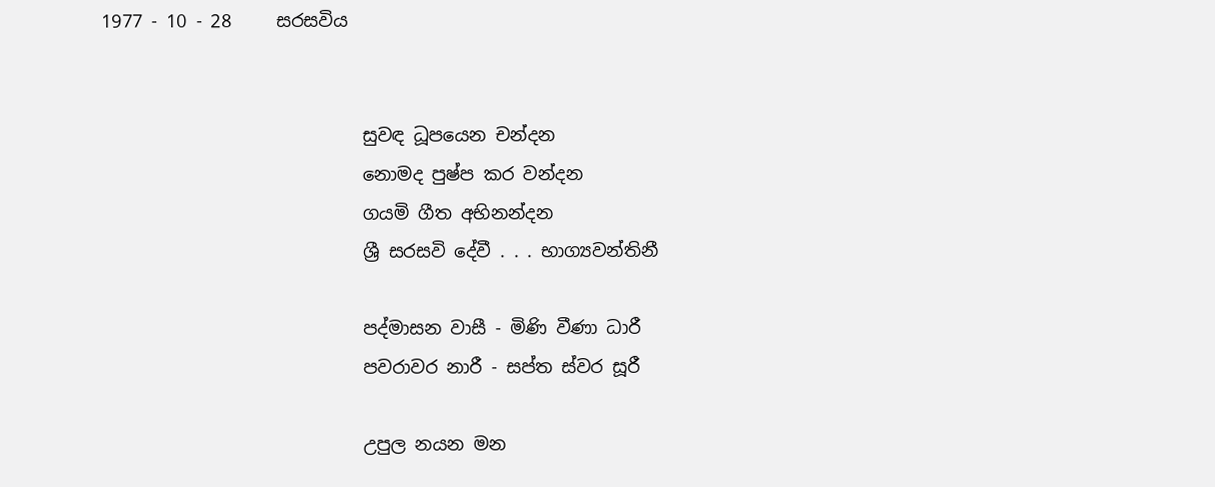1977 - 10 - 28     සරසවිය


                             සුවඳ ධූපයෙන චන්දන
                             නොමද පුෂ්ප කර වන්දන
                             ගයමි ගීත අභිනන්දන
                             ශ්‍රී සරසවි දේවී . . . භාග්‍යවන්තිනී

                             පද්මාසන වාසී - මිණි වීණා ධාරී
                             පවරාවර නාරී - සප්ත ස්වර සූරී

                             උපුල නයන මන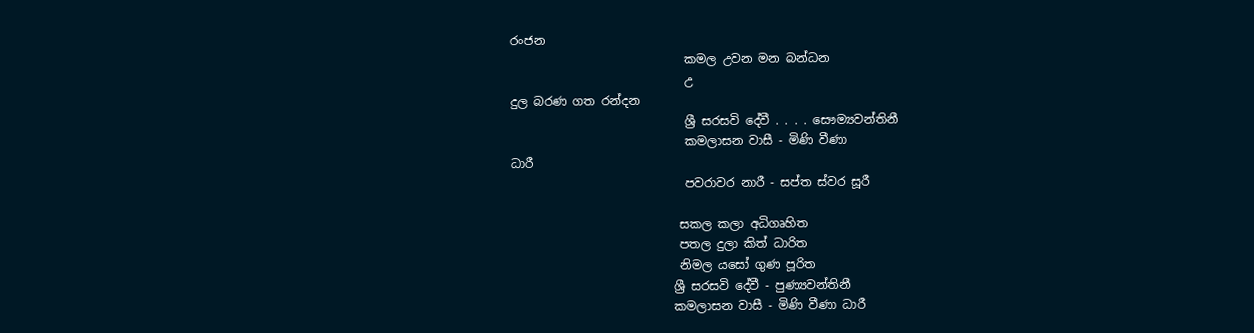රංජන
                             කමල උවන මන බන්ධන
                             උ
දුල බරණ ගත රන්දන
                             ශ්‍රී සරසවි දේවී . . . . සෞම්‍යවන්තිනී
                             කමලාසන වාසී - මිණි වීණා
ධාරී
                             පවරාවර නාරී - සප්ත ස්වර සූරී

                            සකල කලා අධිගෘහිත
                            පතල දුලා කිත් ධාරිත
                            නිමල යසෝ ගුණ පූරිත
                           ශ්‍රී සරසවි දේවී - පුණ්‍යවන්තිනී
                           කමලාසන වාසී - මිණි වීණා ධාරී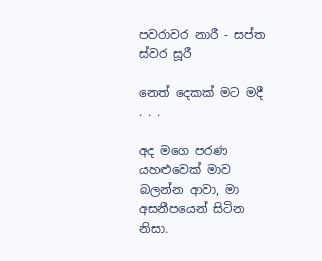පවරාවර නාරී - සප්ත ස්වර සූරී

නෙත් දෙකක් මට මදී . . .

අද මගෙ පරණ යහළුවෙක් මාව බලන්න ආවා, මා අසනීපයෙන් සිටින නිසා.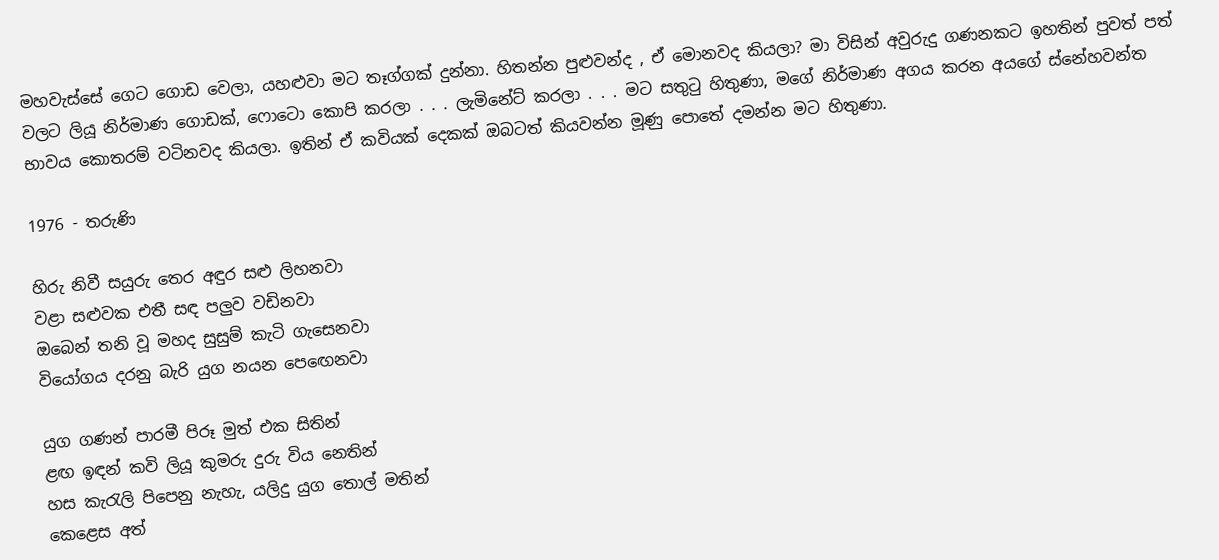මහවැස්සේ ගෙට ගොඩ වෙලා, යහළුවා මට තෑග්ගක් දුන්නා. හිතන්න පුළුවන්ද , ඒ මොනවද කියලා? මා විසින් අවුරුදු ගණනකට ඉහතින් පුවත් පත් වලට ලියූ නිර්මාණ ගොඩක්, ෆොටො කොපි කරලා . . . ලැමිනේට් කරලා . . . මට සතුටු හිතුණා, මගේ නිර්මාණ අගය කරන අයගේ ස්නේහවන්ත භාවය කොතරම් වටිනවද කියලා. ඉතින් ඒ කවියක් දෙකක් ඔබටත් කියවන්න මූණු පොතේ දමන්න මට හිතුණා.

1976 - තරුණි

හිරු නිවී සයුරු තෙර අඳුර සළු ලිහනවා
වළා සළුවක එතී සඳ පලුව වඩිනවා
ඔබෙන් තනි වූ මහද සුසුම් කැටි ගැසෙනවා
වියෝගය දරනු බැරි යුග නයන පෙඟෙනවා

යුග ගණන් පාරමී පිරූ මුත් එක සිතින්
ළඟ ඉඳන් කවි ලියූ කුමරු දුරු විය නෙතින්
හස කැරැලි පිපෙනු නැහැ, යලිදු යුග තොල් මතින්
කෙළෙස අත්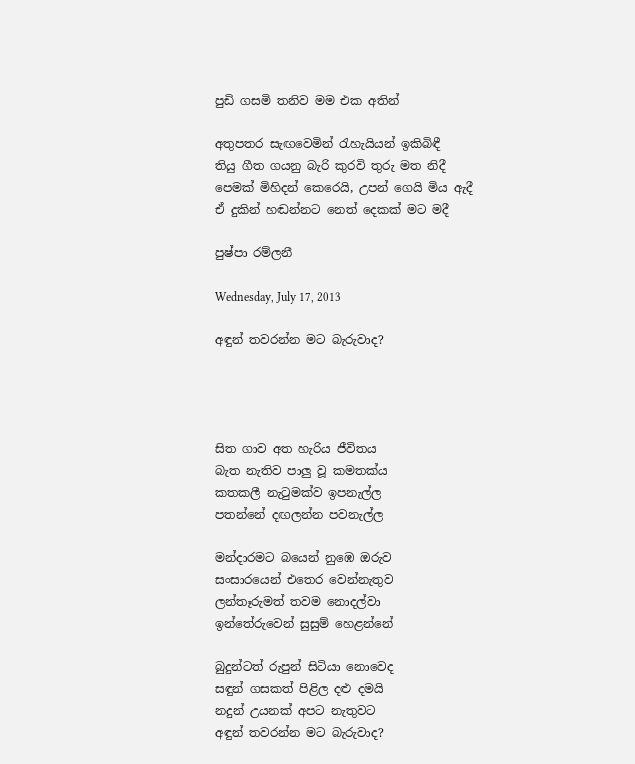පුඩි ගසමි තනිව මම එක අතින්

අතුපතර සැඟවෙමින් රැහැයියන් ඉකිබිඳී
තියු ගීත ගයනු බැරි කුරවි තුරු මත නිදී
පෙමක් මිහිදන් කෙරෙයි, උපන් ගෙයි මිය ඇදී
ඒ දුකින් හඬන්නට නෙත් දෙකක් මට මදී

පුෂ්පා රම්ලනී

Wednesday, July 17, 2013

අඳුන් තවරන්න මට බැරුවාද?




සිත ගාව අත හැරිය ජීවිතය
බැත නැතිව පාලු වූ කමතක්ය
කතකලී නැටුමක්ව ඉපනැල්ල
පතන්නේ දඟලන්න පවනැල්ල

මන්දාරමට බයෙන් නුඹෙ ඔරුව
සංසාරයෙන් එතෙර වෙන්නැතුව
ලන්තෑරුමත් තවම නොදල්වා
ඉන්තේරුවෙන් සුසුම් හෙළන්නේ

බුදුන්ටත් රුපුන් සිටියා නොවෙද
සඳුන් ගසකත් පිළිල දළු දමයි
නදුන් උයනක් අපට නැතුවට
අඳුන් තවරන්න මට බැරුවාද?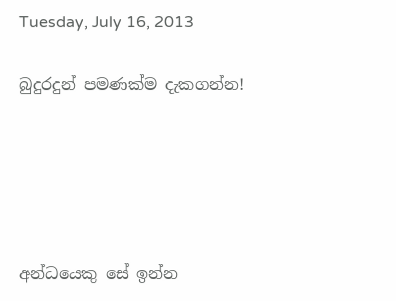Tuesday, July 16, 2013

බුදුරදුන් පමණක්ම දැකගන්න!





අන්ධයෙකු සේ ඉන්න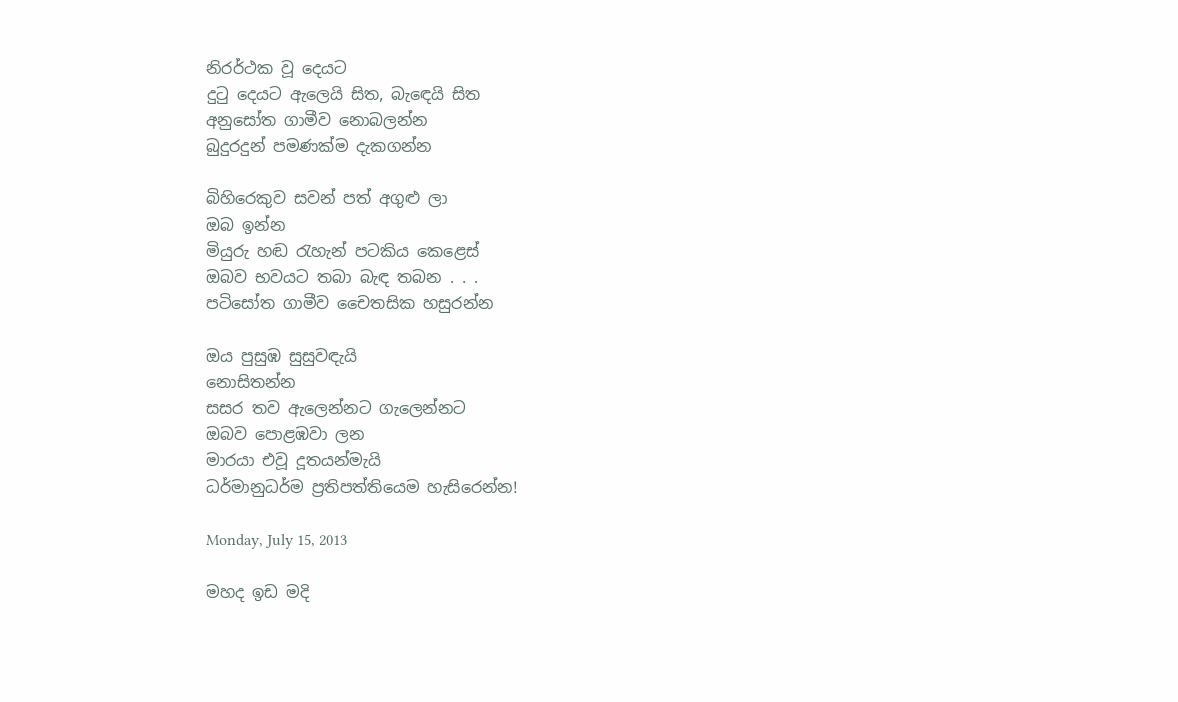නිරර්ථක වූ දෙයට
දුටු දෙයට ඇලෙයි සිත, බැඳෙයි සිත
අනුසෝත ගාමීව නොබලන්න
බුදුරදුන් පමණක්ම දැකගන්න

බිහිරෙකුව සවන් පත් අගුළු ලා
ඔබ ඉන්න
මියුරු හඬ රැහැන් පටකිය කෙළෙස්
ඔබව භවයට තබා බැඳ තබන . . .
පටිසෝත ගාමීව චෛතසික හසුරන්න

ඔය පුසුඹ සුසුවඳැයි
නොසිතන්න
සසර තව ඇලෙන්නට ගැලෙන්නට
ඔබව පොළඹවා ලන
මාරයා එවූ දූතයන්මැයි
ධර්මානුධර්ම ප්‍රතිපත්තියෙම හැසිරෙන්න!

Monday, July 15, 2013

මහද ඉඩ මදි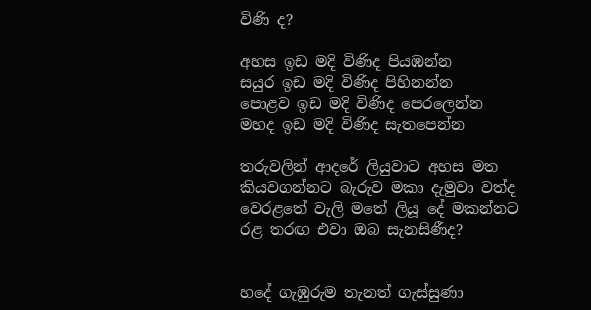විණි ද?

අහස ඉඩ මදි විණිද පියඹන්න
සයුර ඉඩ මදි විණිද පිහිනන්න
පොළව ඉඩ මදි විණිද පෙරලෙන්න
මහද ඉඩ මදි විණිද සැතපෙන්න

තරුවලින් ආදරේ ලියුවාට අහස මත
කියවගන්නට බැරුව මකා දැමුවා වත්ද
වෙරළතේ වැලි මතේ ලියූ දේ මකන්නට
රළ තරඟ එවා ඔබ සැනසිණීද?


හදේ ගැඹුරුම තැනත් ගැස්සුණා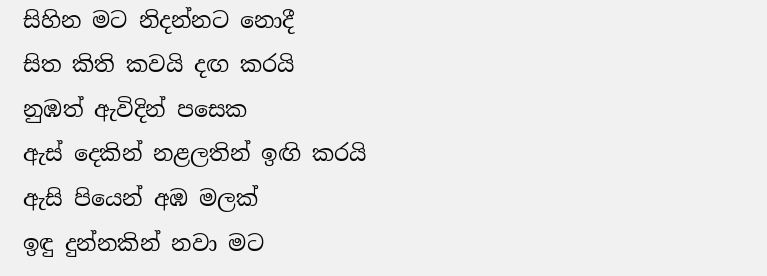සිහින මට නිදන්නට නොදී
සිත කිති කවයි දඟ කරයි
නුඹත් ඇවිදින් පසෙක
ඇස් දෙකින් නළලතින් ඉඟි කරයි
ඇසි පියෙන් අඹ මලක්
ඉඳු දුන්නකින් නවා මට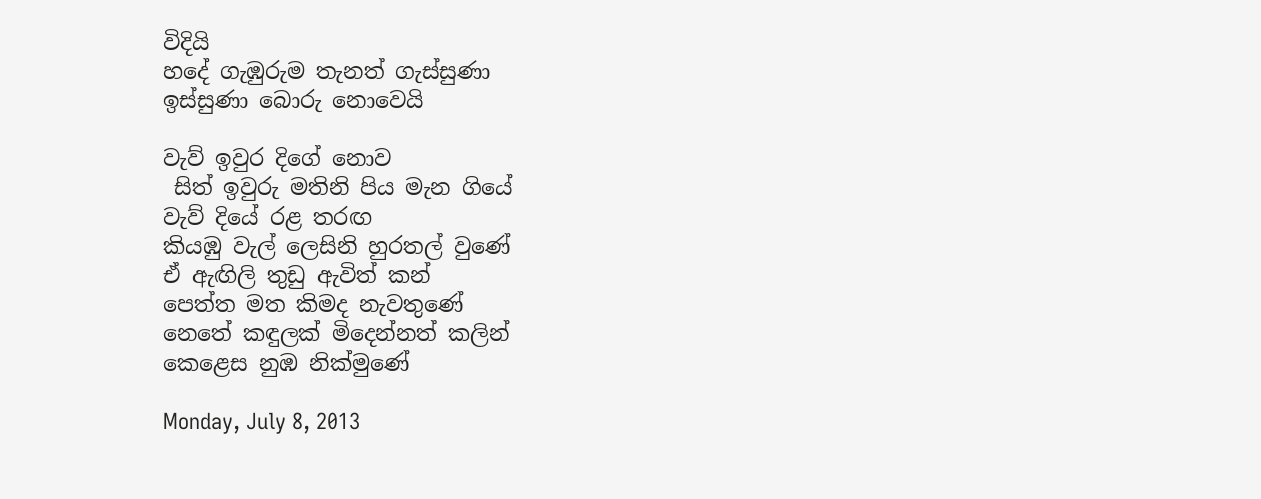විදියි
හදේ ගැඹුරුම තැනත් ගැස්සුණා
ඉස්සුණා බොරු නොවෙයි

වැව් ඉවුර දිගේ නොව
 සිත් ඉවුරු මතිනි පිය මැන ගියේ
වැව් දියේ රළ තරඟ
කියඹු වැල් ලෙසිනි හුරතල් වුණේ
ඒ ඇඟිලි තුඩු ඇවිත් කන්
පෙත්ත මත කිමද නැවතුණේ
නෙතේ කඳුලක් මිදෙන්නත් කලින්
කෙළෙස නුඹ නික්මුණේ

Monday, July 8, 2013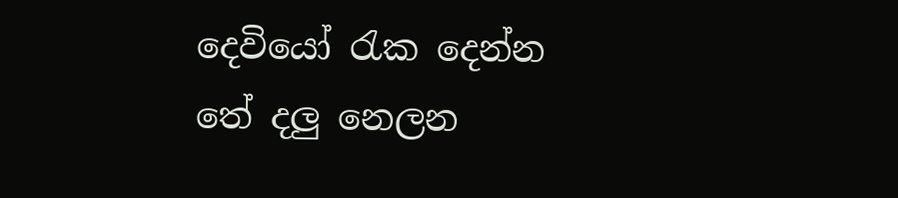දෙවියෝ රැක දෙන්න තේ දලු නෙලන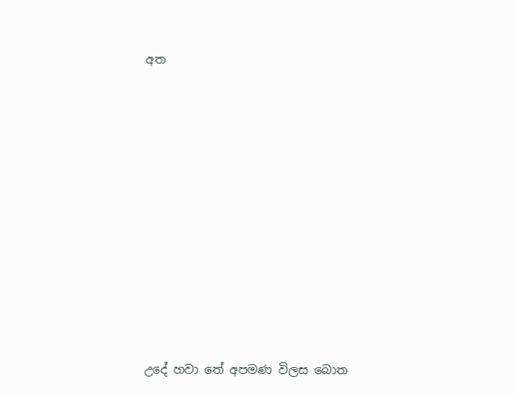අත















උදේ හවා තේ අපමණ විලස බොත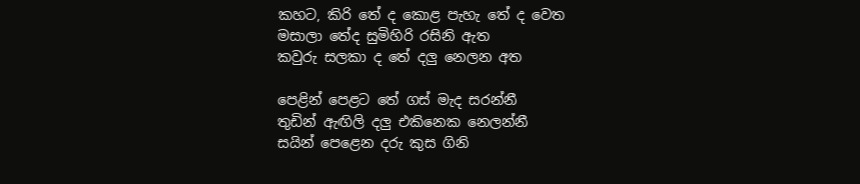කහට, කිරි තේ ද කොළ පැහැ තේ ද වෙත
මසාලා තේද සුමිහිරි රසිනි ඇත
කවුරු සලකා ද තේ දලු නෙලන අත

පෙළින් පෙළට තේ ගස් මැද සරන්නී
තුඩින් ඇඟිලි දලු එකිනෙක නෙලන්නී
සයින් පෙළෙන දරු කුස ගිනි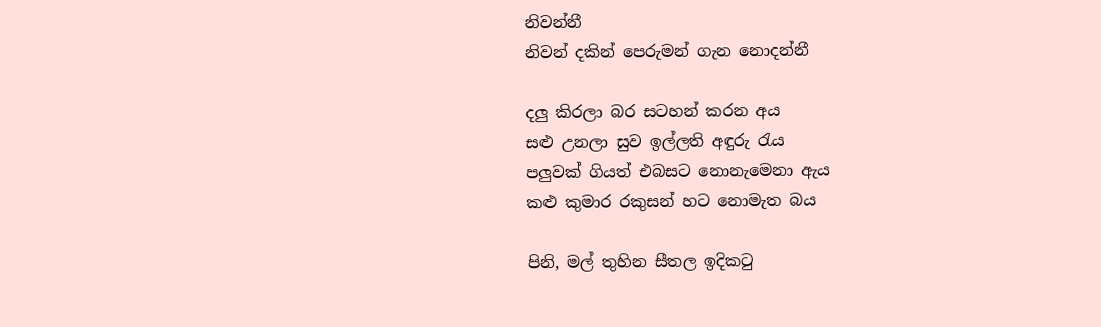නිවන්නී
නිවන් දකින් පෙරුමන් ගැන නොදන්නී

දලු කිරලා බර සටහන් කරන අය
සළු උනලා සුව ඉල්ලති අඳුරු රැය
පලුවක් ගියත් එබසට නොනැමෙනා ඇය
කළු කුමාර රකුසන් හට නොමැත බය

පිනි, මල් තුහින සීතල ඉදිකටු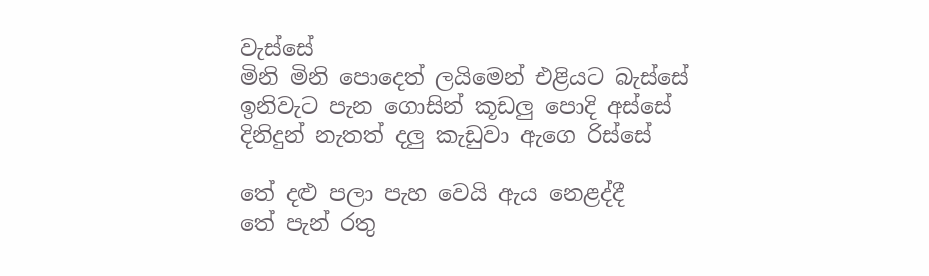වැස්සේ
මිනි මිනි පොදෙත් ලයිමෙන් එළියට බැස්සේ
ඉනිවැට පැන ගොසින් කූඩලු පොදි අස්සේ
දිනිදුන් නැතත් දලු කැඩුවා ඇගෙ රිස්සේ

තේ දළු පලා පැහ වෙයි ඇය නෙළද්දී
තේ පැන් රතු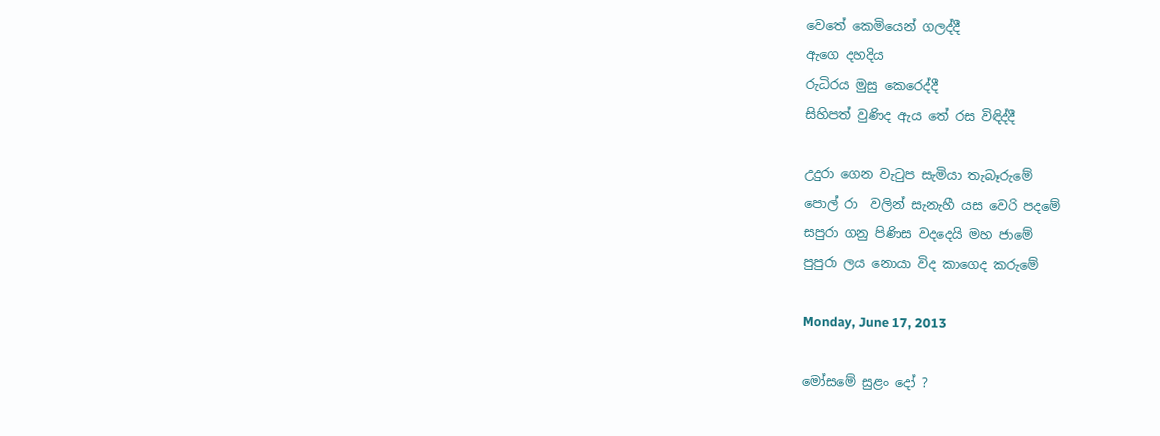වෙතේ කෙමියෙන් ගලද්දී
ඇගෙ දහදිය
රුධිරය මුසු කෙරෙද්දී
සිහිපත් වුණිද ඇය තේ රස විඳිද්දී

උදුරා ගෙන වැටුප සැමියා තැබෑරුමේ
පොල් රා  වලින් සැනැහී යස වෙරි පදමේ
සපුරා ගනු පිණිස වදදෙයි මහ ජාමේ
පුපුරා ලය නොයා විද කාගෙද කරුමේ

Monday, June 17, 2013

මෝසමේ සුළං දෝ ?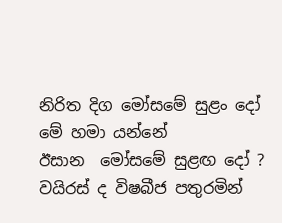නිරිත දිග මෝසමේ සුළං දෝ
මේ හමා යන්නේ
ඊසාන  මෝසමේ සුළඟ දෝ ?
වයිරස් ද විෂබීජ පතුරමින්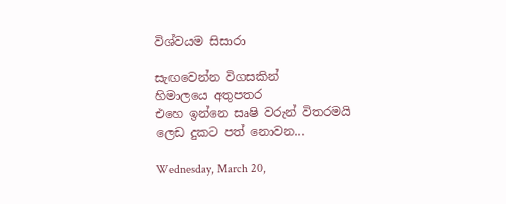විශ්වයම සිසාරා

සැඟවෙන්න විගසකින්
හිමාලයෙ අතුපතර
එහෙ ඉන්නෙ සෘෂි වරුන් විතරමයි
ලෙඩ දුකට පත් නොවන...

Wednesday, March 20,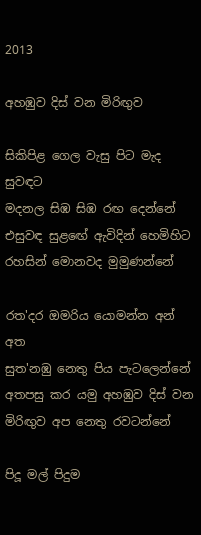2013

අහඹුව දිස් වන මිරිඟුව

සිකිපිළ ගෙල වැසු පිට මැද සුවඳට
මදනල සිඹ සිඹ රඟ දෙන්නේ
එසුවඳ සුළඟේ ඇවිදින් හෙමිහිට
රහසින් මොනවද මුමුණන්නේ

රත'දර ඔමරිය යොමන්න අන් අත
සුත'නඹු නෙතු පිය පැටලෙන්නේ
අතපසු කර යමු අහඹුව දිස් වන
මිරිඟුව අප නෙතු රවටන්නේ

පිදූ මල් පිදුම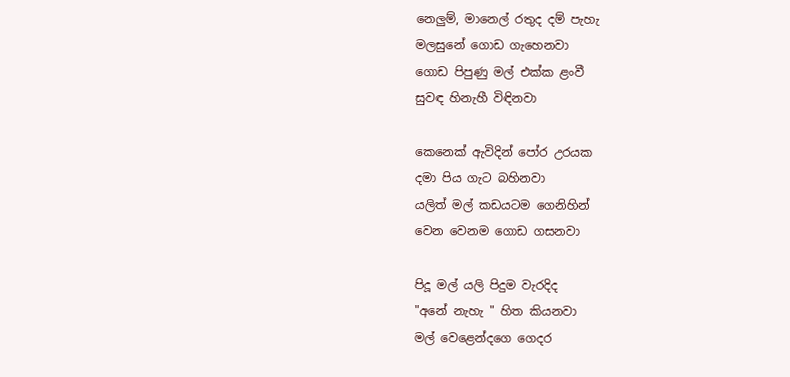නෙලුම්, මානෙල් රතුද දම් පැහැ
මලසුනේ ගොඩ ගැහෙනවා
ගොඩ පිපුණු මල් එක්ක ළංවී
සුවඳ හිනැහී විඳිනවා

කෙනෙක් ඇවිදින් පෝර උරයක
දමා පිය ගැට බහිනවා
යලිත් මල් කඩයටම ගෙනිහින්
වෙන වෙනම ගොඩ ගසනවා

පිදූ මල් යලි පිදුම වැරදිද
"අනේ නැහැ " හිත කියනවා
මල් වෙළෙන්දගෙ ගෙදර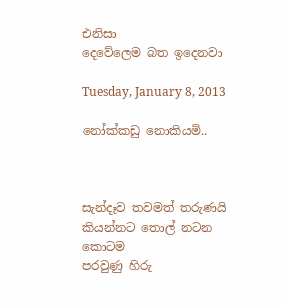එනිසා
දෙවේලෙම බත ඉදෙනවා

Tuesday, January 8, 2013

නෝක්කඩු නොකියමි..



සැන්දෑව තවමත් තරුණයි
කියන්නට තොල් නටන කොටම
පරවුණු හිරු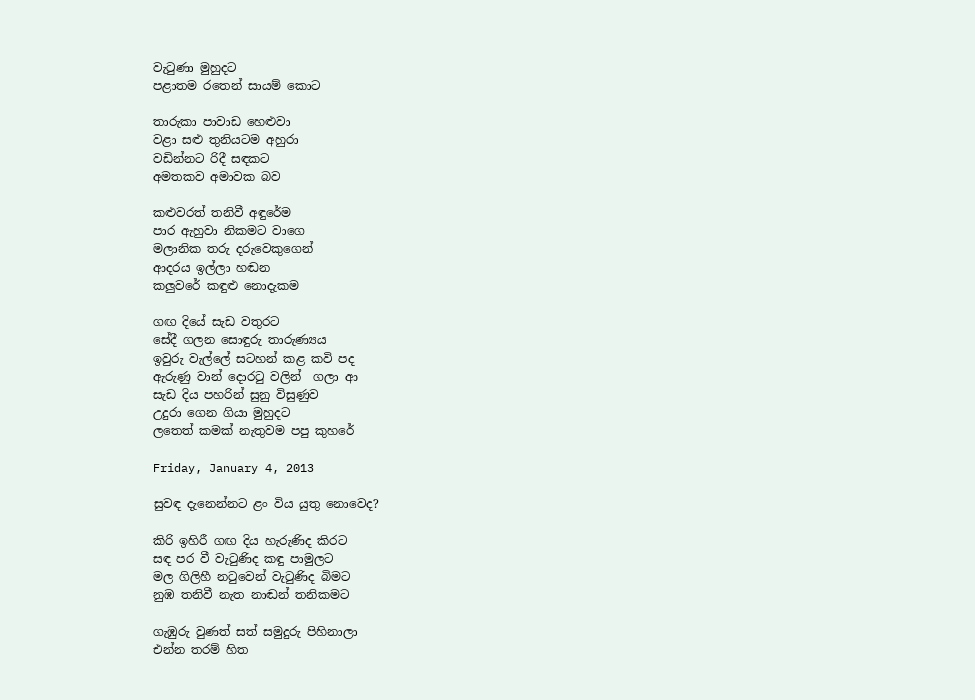වැටුණා මුහුදට
පළාතම රතෙන් සායම් කොට

තාරුකා පාවාඩ හෙළුවා
වළා සළු තුනියටම අහුරා
වඩින්නට රිදී සඳකට
අමතකව අමාවක බව

කළුවරත් තනිවී අඳුරේම
පාර ඇහුවා නිකමට වාගෙ
මලානික තරු දරුවෙකුගෙන්
ආදරය ඉල්ලා හඬන
කලුවරේ කඳුළු නොදැකම

ගඟ දියේ සැඩ වතුරට
සේදී ගලන සොඳුරු තාරුණ්‍යය
ඉවුරු වැල්ලේ සටහන් කළ කවි පද
ඇරුණු වාන් දොරටු වලින්  ගලා ආ
සැඩ දිය පහරින් සුනු විසුණුව
උදුරා ගෙන ගියා මුහුදට
ලතෙත් කමක් නැතුවම පපු කුහරේ

Friday, January 4, 2013

සුවඳ දැනෙන්නට ළං විය යුතු නොවෙද?

කිරි ඉහිරී ගඟ දිය හැරුණිද කිරට
සඳ පර වී වැටුණිද කඳු පාමුලට
මල ගිලිහී නටුවෙන් වැටුණිද බිමට
නුඹ තනිවී නැත නාඬන් තනිකමට

ගැඹුරු වුණත් සත් සමුදුරු පිහිනාලා
එන්න තරම් හිත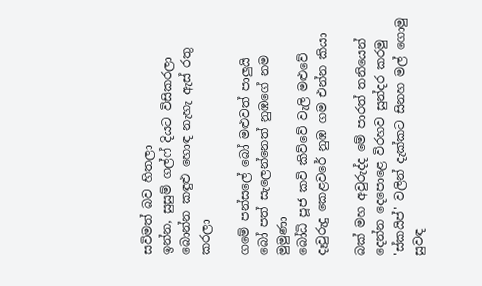සවිමත් බව හිතලා
ඉන්න, සුසුම් ගල්ෆ් දියට විසිකරලා
බොන්න කඳුළු හොඳ නැහැ ඇස් රතු කරලා

ගමේ පන්සලේ බෝ මළුවත් පාලුයි
බෝ පත් සැලෙන්නෙත් නුඹගේ නම මුමුණා
බෝධි පූජ කවි කිව්වේ වැලි මළුවේ
දෑවුරුදු කෙළවරේ නුඹ ගම එන්න කියා

බක් මහ අවුරුද්ද මේ පාරත් තනියෙන්
දෙන්න දෙපොළෙ විරහව සුන්දර කරමු
'ස්කයිප්' වලින් දැක්කට සිනහ මල් ගොමු
සුවඳ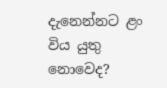දැනෙන්නට ළං විය යුතු නොවෙද?